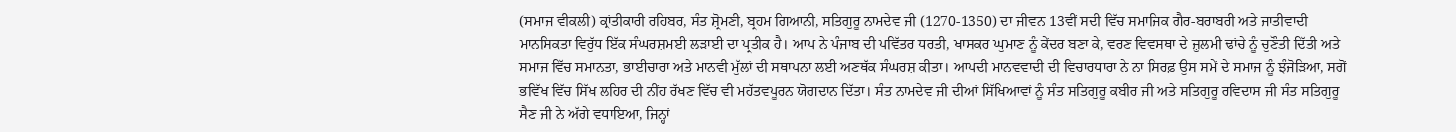(ਸਮਾਜ ਵੀਕਲੀ) ਕ੍ਰਾਂਤੀਕਾਰੀ ਰਹਿਬਰ, ਸੰਤ ਸ਼੍ਰੋਮਣੀ, ਬ੍ਰਹਮ ਗਿਆਨੀ, ਸਤਿਗੁਰੂ ਨਾਮਦੇਵ ਜੀ (1270-1350) ਦਾ ਜੀਵਨ 13ਵੀਂ ਸਦੀ ਵਿੱਚ ਸਮਾਜਿਕ ਗੈਰ-ਬਰਾਬਰੀ ਅਤੇ ਜਾਤੀਵਾਦੀ ਮਾਨਸਿਕਤਾ ਵਿਰੁੱਧ ਇੱਕ ਸੰਘਰਸ਼ਮਈ ਲੜਾਈ ਦਾ ਪ੍ਰਤੀਕ ਹੈ। ਆਪ ਨੇ ਪੰਜਾਬ ਦੀ ਪਵਿੱਤਰ ਧਰਤੀ, ਖਾਸਕਰ ਘੁਮਾਣ ਨੂੰ ਕੇਂਦਰ ਬਣਾ ਕੇ, ਵਰਣ ਵਿਵਸਥਾ ਦੇ ਜ਼ੁਲਮੀ ਢਾਂਚੇ ਨੂੰ ਚੁਣੌਤੀ ਦਿੱਤੀ ਅਤੇ ਸਮਾਜ ਵਿੱਚ ਸਮਾਨਤਾ, ਭਾਈਚਾਰਾ ਅਤੇ ਮਾਨਵੀ ਮੁੱਲਾਂ ਦੀ ਸਥਾਪਨਾ ਲਈ ਅਣਥੱਕ ਸੰਘਰਸ਼ ਕੀਤਾ। ਆਪਦੀ ਮਾਨਵਵਾਦੀ ਦੀ ਵਿਚਾਰਧਾਰਾ ਨੇ ਨਾ ਸਿਰਫ਼ ਉਸ ਸਮੇਂ ਦੇ ਸਮਾਜ ਨੂੰ ਝੰਜੋੜਿਆ, ਸਗੋਂ ਭਵਿੱਖ ਵਿੱਚ ਸਿੱਖ ਲਹਿਰ ਦੀ ਨੀਂਹ ਰੱਖਣ ਵਿੱਚ ਵੀ ਮਹੱਤਵਪੂਰਨ ਯੋਗਦਾਨ ਦਿੱਤਾ। ਸੰਤ ਨਾਮਦੇਵ ਜੀ ਦੀਆਂ ਸਿੱਖਿਆਵਾਂ ਨੂੰ ਸੰਤ ਸਤਿਗੁਰੂ ਕਬੀਰ ਜੀ ਅਤੇ ਸਤਿਗੁਰੂ ਰਵਿਦਾਸ ਜੀ ਸੰਤ ਸਤਿਗੁਰੂ ਸੈਣ ਜੀ ਨੇ ਅੱਗੇ ਵਧਾਇਆ, ਜਿਨ੍ਹਾਂ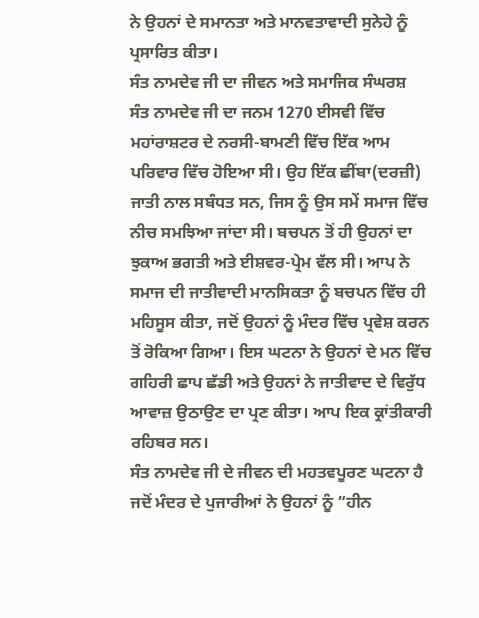ਨੇ ਉਹਨਾਂ ਦੇ ਸਮਾਨਤਾ ਅਤੇ ਮਾਨਵਤਾਵਾਦੀ ਸੁਨੇਹੇ ਨੂੰ ਪ੍ਰਸਾਰਿਤ ਕੀਤਾ।
ਸੰਤ ਨਾਮਦੇਵ ਜੀ ਦਾ ਜੀਵਨ ਅਤੇ ਸਮਾਜਿਕ ਸੰਘਰਸ਼
ਸੰਤ ਨਾਮਦੇਵ ਜੀ ਦਾ ਜਨਮ 1270 ਈਸਵੀ ਵਿੱਚ ਮਹਾਂਰਾਸ਼ਟਰ ਦੇ ਨਰਸੀ-ਬਾਮਣੀ ਵਿੱਚ ਇੱਕ ਆਮ ਪਰਿਵਾਰ ਵਿੱਚ ਹੋਇਆ ਸੀ। ਉਹ ਇੱਕ ਛੀਂਬਾ(ਦਰਜ਼ੀ) ਜਾਤੀ ਨਾਲ ਸਬੰਧਤ ਸਨ, ਜਿਸ ਨੂੰ ਉਸ ਸਮੇਂ ਸਮਾਜ ਵਿੱਚ ਨੀਚ ਸਮਝਿਆ ਜਾਂਦਾ ਸੀ। ਬਚਪਨ ਤੋਂ ਹੀ ਉਹਨਾਂ ਦਾ ਝੁਕਾਅ ਭਗਤੀ ਅਤੇ ਈਸ਼ਵਰ-ਪ੍ਰੇਮ ਵੱਲ ਸੀ। ਆਪ ਨੇ ਸਮਾਜ ਦੀ ਜਾਤੀਵਾਦੀ ਮਾਨਸਿਕਤਾ ਨੂੰ ਬਚਪਨ ਵਿੱਚ ਹੀ ਮਹਿਸੂਸ ਕੀਤਾ, ਜਦੋਂ ਉਹਨਾਂ ਨੂੰ ਮੰਦਰ ਵਿੱਚ ਪ੍ਰਵੇਸ਼ ਕਰਨ ਤੋਂ ਰੋਕਿਆ ਗਿਆ। ਇਸ ਘਟਨਾ ਨੇ ਉਹਨਾਂ ਦੇ ਮਨ ਵਿੱਚ ਗਹਿਰੀ ਛਾਪ ਛੱਡੀ ਅਤੇ ਉਹਨਾਂ ਨੇ ਜਾਤੀਵਾਦ ਦੇ ਵਿਰੁੱਧ ਆਵਾਜ਼ ਉਠਾਉਣ ਦਾ ਪ੍ਰਣ ਕੀਤਾ। ਆਪ ਇਕ ਕ੍ਰਾਂਤੀਕਾਰੀ ਰਹਿਬਰ ਸਨ।
ਸੰਤ ਨਾਮਦੇਵ ਜੀ ਦੇ ਜੀਵਨ ਦੀ ਮਹਤਵਪੂਰਣ ਘਟਨਾ ਹੈ ਜਦੋਂ ਮੰਦਰ ਦੇ ਪੁਜਾਰੀਆਂ ਨੇ ਉਹਨਾਂ ਨੂੰ “ਹੀਨ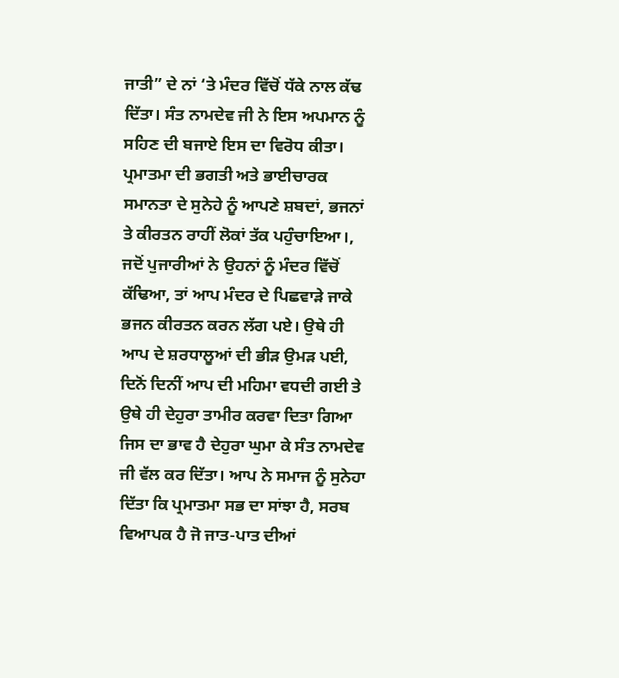ਜਾਤੀ” ਦੇ ਨਾਂ ‘ਤੇ ਮੰਦਰ ਵਿੱਚੋਂ ਧੱਕੇ ਨਾਲ ਕੱਢ ਦਿੱਤਾ। ਸੰਤ ਨਾਮਦੇਵ ਜੀ ਨੇ ਇਸ ਅਪਮਾਨ ਨੂੰ ਸਹਿਣ ਦੀ ਬਜਾਏ ਇਸ ਦਾ ਵਿਰੋਧ ਕੀਤਾ। ਪ੍ਰਮਾਤਮਾ ਦੀ ਭਗਤੀ ਅਤੇ ਭਾਈਚਾਰਕ ਸਮਾਨਤਾ ਦੇ ਸੁਨੇਹੇ ਨੂੰ ਆਪਣੇ ਸ਼ਬਦਾਂ, ਭਜਨਾਂ ਤੇ ਕੀਰਤਨ ਰਾਹੀਂ ਲੋਕਾਂ ਤੱਕ ਪਹੁੰਚਾਇਆ।, ਜਦੋਂ ਪੁਜਾਰੀਆਂ ਨੇ ਉਹਨਾਂ ਨੂੰ ਮੰਦਰ ਵਿੱਚੋਂ ਕੱਢਿਆ, ਤਾਂ ਆਪ ਮੰਦਰ ਦੇ ਪਿਛਵਾੜੇ ਜਾਕੇ ਭਜਨ ਕੀਰਤਨ ਕਰਨ ਲੱਗ ਪਏ। ਉਥੇ ਹੀ ਆਪ ਦੇ ਸ਼ਰਧਾਲੂਆਂ ਦੀ ਭੀੜ ਉਮੜ ਪਈ, ਦਿਨੋਂ ਦਿਨੀਂ ਆਪ ਦੀ ਮਹਿਮਾ ਵਧਦੀ ਗਈ ਤੇ ਉਥੇ ਹੀ ਦੇਹੁਰਾ ਤਾਮੀਰ ਕਰਵਾ ਦਿਤਾ ਗਿਆ ਜਿਸ ਦਾ ਭਾਵ ਹੈ ਦੇਹੁਰਾ ਘੁਮਾ ਕੇ ਸੰਤ ਨਾਮਦੇਵ ਜੀ ਵੱਲ ਕਰ ਦਿੱਤਾ। ਆਪ ਨੇ ਸਮਾਜ ਨੂੰ ਸੁਨੇਹਾ ਦਿੱਤਾ ਕਿ ਪ੍ਰਮਾਤਮਾ ਸਭ ਦਾ ਸਾਂਝਾ ਹੈ, ਸਰਬ ਵਿਆਪਕ ਹੈ ਜੋ ਜਾਤ-ਪਾਤ ਦੀਆਂ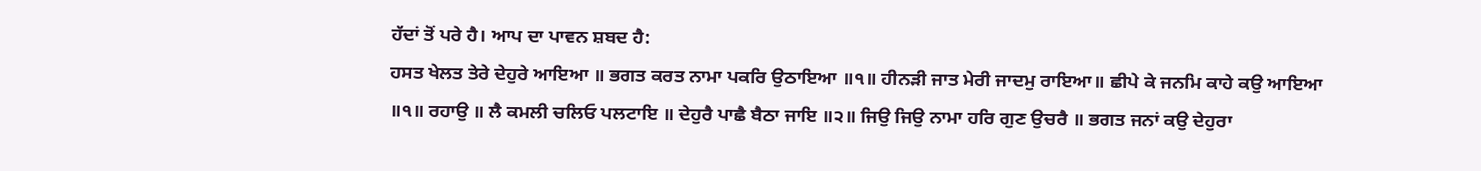ਹੱਦਾਂ ਤੋਂ ਪਰੇ ਹੈ। ਆਪ ਦਾ ਪਾਵਨ ਸ਼ਬਦ ਹੈ:
ਹਸਤ ਖੇਲਤ ਤੇਰੇ ਦੇਹੁਰੇ ਆਇਆ ॥ ਭਗਤ ਕਰਤ ਨਾਮਾ ਪਕਰਿ ਉਠਾਇਆ ॥੧॥ ਹੀਨੜੀ ਜਾਤ ਮੇਰੀ ਜਾਦਮੁ ਰਾਇਆ॥ ਛੀਪੇ ਕੇ ਜਨਮਿ ਕਾਹੇ ਕਉ ਆਇਆ ॥੧॥ ਰਹਾਉ ॥ ਲੈ ਕਮਲੀ ਚਲਿਓ ਪਲਟਾਇ ॥ ਦੇਹੁਰੈ ਪਾਛੈ ਬੈਠਾ ਜਾਇ ॥੨॥ ਜਿਉ ਜਿਉ ਨਾਮਾ ਹਰਿ ਗੁਣ ਉਚਰੈ ॥ ਭਗਤ ਜਨਾਂ ਕਉ ਦੇਹੁਰਾ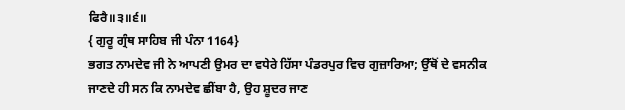ਫਿਰੈ॥੩॥੬॥
{ ਗੁਰੂ ਗ੍ਰੰਥ ਸਾਹਿਬ ਜੀ ਪੰਨਾ 1164}
ਭਗਤ ਨਾਮਦੇਵ ਜੀ ਨੇ ਆਪਣੀ ਉਮਰ ਦਾ ਵਧੇਰੇ ਹਿੱਸਾ ਪੰਡਰਪੁਰ ਵਿਚ ਗੁਜ਼ਾਰਿਆ; ਉੱਥੋਂ ਦੇ ਵਸਨੀਕ ਜਾਣਦੇ ਹੀ ਸਨ ਕਿ ਨਾਮਦੇਵ ਛੀਂਬਾ ਹੈ, ਉਹ ਸ਼ੂਦਰ ਜਾਣ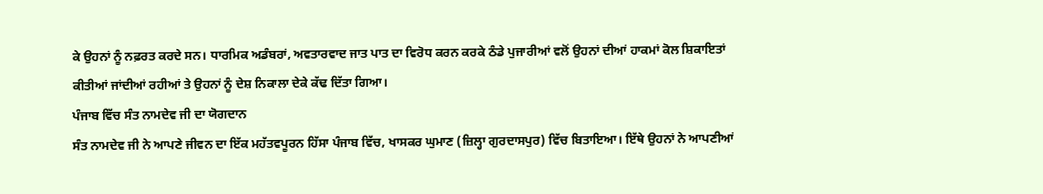ਕੇ ਉਹਨਾਂ ਨੂੰ ਨਫ਼ਰਤ ਕਰਦੇ ਸਨ। ਧਾਰਮਿਕ ਅਡੰਬਰਾਂ, ਅਵਤਾਰਵਾਦ ਜਾਤ ਪਾਤ ਦਾ ਵਿਰੋਧ ਕਰਨ ਕਰਕੇ ਠੰਡੇ ਪੁਜਾਰੀਆਂ ਵਲੋਂ ਉਹਨਾਂ ਦੀਆਂ ਹਾਕਮਾਂ ਕੋਲ ਸ਼ਿਕਾਇਤਾਂ ਕੀਤੀਆਂ ਜਾਂਦੀਆਂ ਰਹੀਆਂ ਤੇ ਉਹਨਾਂ ਨੂੰ ਦੇਸ਼ ਨਿਕਾਲਾ ਦੇਕੇ ਕੱਢ ਦਿੱਤਾ ਗਿਆ।
ਪੰਜਾਬ ਵਿੱਚ ਸੰਤ ਨਾਮਦੇਵ ਜੀ ਦਾ ਯੋਗਦਾਨ
ਸੰਤ ਨਾਮਦੇਵ ਜੀ ਨੇ ਆਪਣੇ ਜੀਵਨ ਦਾ ਇੱਕ ਮਹੱਤਵਪੂਰਨ ਹਿੱਸਾ ਪੰਜਾਬ ਵਿੱਚ, ਖਾਸਕਰ ਘੁਮਾਣ (ਜ਼ਿਲ੍ਹਾ ਗੁਰਦਾਸਪੁਰ) ਵਿੱਚ ਬਿਤਾਇਆ। ਇੱਥੇ ਉਹਨਾਂ ਨੇ ਆਪਣੀਆਂ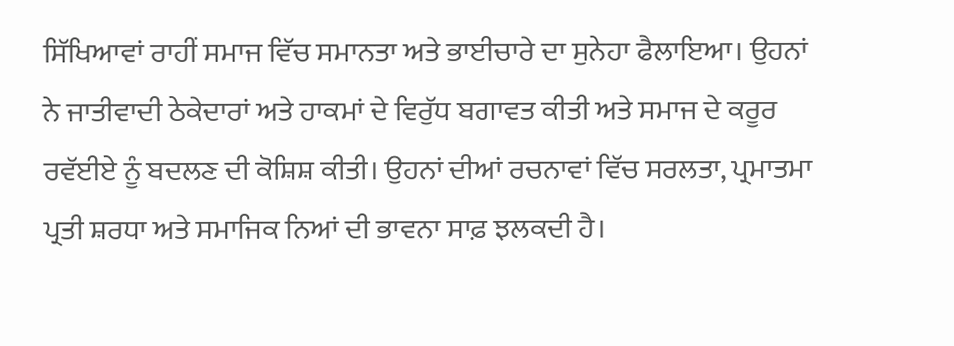ਸਿੱਖਿਆਵਾਂ ਰਾਹੀਂ ਸਮਾਜ ਵਿੱਚ ਸਮਾਨਤਾ ਅਤੇ ਭਾਈਚਾਰੇ ਦਾ ਸੁਨੇਹਾ ਫੈਲਾਇਆ। ਉਹਨਾਂ ਨੇ ਜਾਤੀਵਾਦੀ ਠੇਕੇਦਾਰਾਂ ਅਤੇ ਹਾਕਮਾਂ ਦੇ ਵਿਰੁੱਧ ਬਗਾਵਤ ਕੀਤੀ ਅਤੇ ਸਮਾਜ ਦੇ ਕਰੂਰ ਰਵੱਈਏ ਨੂੰ ਬਦਲਣ ਦੀ ਕੋਸ਼ਿਸ਼ ਕੀਤੀ। ਉਹਨਾਂ ਦੀਆਂ ਰਚਨਾਵਾਂ ਵਿੱਚ ਸਰਲਤਾ, ਪ੍ਰਮਾਤਮਾ ਪ੍ਰਤੀ ਸ਼ਰਧਾ ਅਤੇ ਸਮਾਜਿਕ ਨਿਆਂ ਦੀ ਭਾਵਨਾ ਸਾਫ਼ ਝਲਕਦੀ ਹੈ।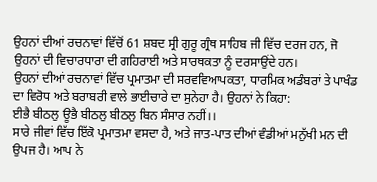ਉਹਨਾਂ ਦੀਆਂ ਰਚਨਾਵਾਂ ਵਿੱਚੋਂ 61 ਸ਼ਬਦ ਸ੍ਰੀ ਗੁਰੂ ਗ੍ਰੰਥ ਸਾਹਿਬ ਜੀ ਵਿੱਚ ਦਰਜ ਹਨ, ਜੋ ਉਹਨਾਂ ਦੀ ਵਿਚਾਰਧਾਰਾ ਦੀ ਗਹਿਰਾਈ ਅਤੇ ਸਾਰਥਕਤਾ ਨੂੰ ਦਰਸਾਉਂਦੇ ਹਨ।
ਉਹਨਾਂ ਦੀਆਂ ਰਚਨਾਵਾਂ ਵਿੱਚ ਪ੍ਰਮਾਤਮਾ ਦੀ ਸਰਵਵਿਆਪਕਤਾ, ਧਾਰਮਿਕ ਅਡੰਬਰਾਂ ਤੇ ਪਾਖੰਡ ਦਾ ਵਿਰੋਧ ਅਤੇ ਬਰਾਬਰੀ ਵਾਲੇ ਭਾਈਚਾਰੇ ਦਾ ਸੁਨੇਹਾ ਹੈ। ਉਹਨਾਂ ਨੇ ਕਿਹਾ:
ਈਭੈ ਬੀਠਲੁ ਊਭੈ ਬੀਠਲੁ ਬੀਠਲੁ ਬਿਨ ਸੰਸਾਰ ਨਹੀਂ।।
ਸਾਰੇ ਜੀਵਾਂ ਵਿੱਚ ਇੱਕੋ ਪ੍ਰਮਾਤਮਾ ਵਸਦਾ ਹੈ, ਅਤੇ ਜਾਤ-ਪਾਤ ਦੀਆਂ ਵੰਡੀਆਂ ਮਨੁੱਖੀ ਮਨ ਦੀ ਉਪਜ ਹੈ। ਆਪ ਨੇ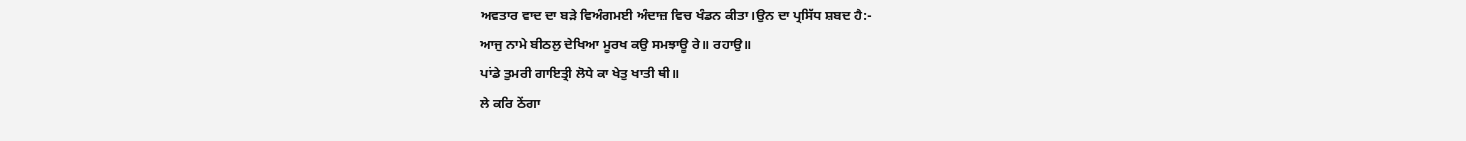ਅਵਤਾਰ ਵਾਦ ਦਾ ਬੜੇ ਵਿਅੰਗਮਈ ਅੰਦਾਜ਼ ਵਿਚ ਖੰਡਨ ਕੀਤਾ।ਉਨ ਦਾ ਪ੍ਰਸਿੱਧ ਸ਼ਬਦ ਹੈ:-
ਆਜੁ ਨਾਮੇ ਬੀਠਲੁ ਦੇਖਿਆ ਮੂਰਖ ਕਉ ਸਮਝਾਊ ਰੇ॥ ਰਹਾਉ॥
ਪਾਂਡੇ ਤੁਮਰੀ ਗਾਇਤ੍ਰੀ ਲੋਧੇ ਕਾ ਖੇਤੁ ਖਾਤੀ ਥੀ॥
ਲੇ ਕਰਿ ਠੇਂਗਾ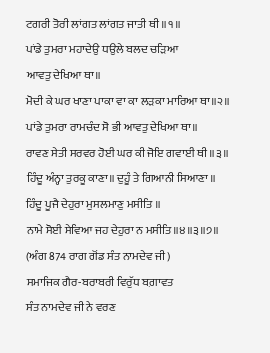ਟਗਰੀ ਤੋਰੀ ਲਾਂਗਤ ਲਾਂਗਤ ਜਾਤੀ ਥੀ ॥੧॥
ਪਾਂਡੇ ਤੁਮਰਾ ਮਹਾਦੇਉ ਧਉਲੇ ਬਲਦ ਚੜਿਆ
ਆਵਤੁ ਦੇਖਿਆ ਥਾ॥
ਮੋਦੀ ਕੇ ਘਰ ਖਾਣਾ ਪਾਕਾ ਵਾ ਕਾ ਲੜਕਾ ਮਾਰਿਆ ਥਾ॥੨॥
ਪਾਂਡੇ ਤੁਮਰਾ ਰਾਮਚੰਦ ਸੋ ਭੀ ਆਵਤੁ ਦੇਖਿਆ ਥਾ॥
ਰਾਵਣ ਸੇਤੀ ਸਰਵਰ ਹੋਈ ਘਰ ਕੀ ਜੋਇ ਗਵਾਈ ਥੀ ॥੩॥
ਹਿੰਦੂ ਅੰਨ੍ਹਾ ਤੁਰਕੂ ਕਾਣਾ॥ ਦੁਹੂੰ ਤੇ ਗਿਆਨੀ ਸਿਆਣਾ ॥
ਹਿੰਦੂ ਪੂਜੈ ਦੇਹੁਰਾ ਮੁਸਲਮਾਣੁ ਮਸੀਤਿ ॥
ਨਾਮੇ ਸੋਈ ਸੇਵਿਆ ਜਹ ਦੇਹੁਰਾ ਨ ਮਸੀਤਿ॥੪॥੩॥੭॥
(ਅੰਗ 874 ਰਾਗ ਗੋਂਡ ਸੰਤ ਨਾਮਦੇਵ ਜੀ)
ਸਮਾਜਿਕ ਗੈਰ-ਬਰਾਬਰੀ ਵਿਰੁੱਧ ਬਗ਼ਾਵਤ
ਸੰਤ ਨਾਮਦੇਵ ਜੀ ਨੇ ਵਰਣ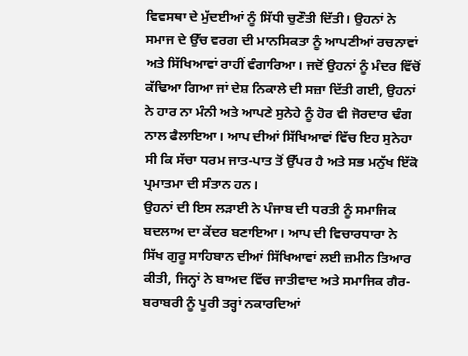ਵਿਵਸਥਾ ਦੇ ਮੁੱਦਈਆਂ ਨੂੰ ਸਿੱਧੀ ਚੁਣੌਤੀ ਦਿੱਤੀ। ਉਹਨਾਂ ਨੇ ਸਮਾਜ ਦੇ ਉੱਚ ਵਰਗ ਦੀ ਮਾਨਸਿਕਤਾ ਨੂੰ ਆਪਣੀਆਂ ਰਚਨਾਵਾਂ ਅਤੇ ਸਿੱਖਿਆਵਾਂ ਰਾਹੀਂ ਵੰਗਾਰਿਆ। ਜਦੋਂ ਉਹਨਾਂ ਨੂੰ ਮੰਦਰ ਵਿੱਚੋਂ ਕੱਢਿਆ ਗਿਆ ਜਾਂ ਦੇਸ਼ ਨਿਕਾਲੇ ਦੀ ਸਜ਼ਾ ਦਿੱਤੀ ਗਈ, ਉਹਨਾਂ ਨੇ ਹਾਰ ਨਾ ਮੰਨੀ ਅਤੇ ਆਪਣੇ ਸੁਨੇਹੇ ਨੂੰ ਹੋਰ ਵੀ ਜੋਰਦਾਰ ਢੰਗ ਨਾਲ ਫੈਲਾਇਆ। ਆਪ ਦੀਆਂ ਸਿੱਖਿਆਵਾਂ ਵਿੱਚ ਇਹ ਸੁਨੇਹਾ ਸੀ ਕਿ ਸੱਚਾ ਧਰਮ ਜਾਤ-ਪਾਤ ਤੋਂ ਉੱਪਰ ਹੈ ਅਤੇ ਸਭ ਮਨੁੱਖ ਇੱਕੋ ਪ੍ਰਮਾਤਮਾ ਦੀ ਸੰਤਾਨ ਹਨ।
ਉਹਨਾਂ ਦੀ ਇਸ ਲੜਾਈ ਨੇ ਪੰਜਾਬ ਦੀ ਧਰਤੀ ਨੂੰ ਸਮਾਜਿਕ ਬਦਲਾਅ ਦਾ ਕੇਂਦਰ ਬਣਾਇਆ। ਆਪ ਦੀ ਵਿਚਾਰਧਾਰਾ ਨੇ ਸਿੱਖ ਗੁਰੂ ਸਾਹਿਬਾਨ ਦੀਆਂ ਸਿੱਖਿਆਵਾਂ ਲਈ ਜ਼ਮੀਨ ਤਿਆਰ ਕੀਤੀ, ਜਿਨ੍ਹਾਂ ਨੇ ਬਾਅਦ ਵਿੱਚ ਜਾਤੀਵਾਦ ਅਤੇ ਸਮਾਜਿਕ ਗੈਰ-ਬਰਾਬਰੀ ਨੂੰ ਪੂਰੀ ਤਰ੍ਹਾਂ ਨਕਾਰਦਿਆਂ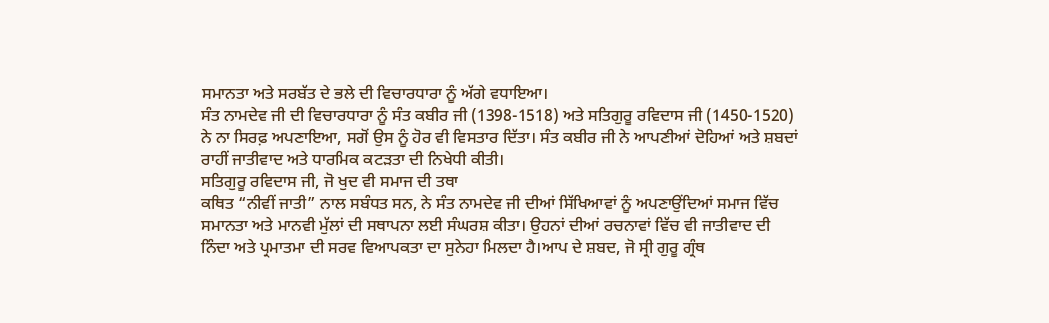ਸਮਾਨਤਾ ਅਤੇ ਸਰਬੱਤ ਦੇ ਭਲੇ ਦੀ ਵਿਚਾਰਧਾਰਾ ਨੂੰ ਅੱਗੇ ਵਧਾਇਆ।
ਸੰਤ ਨਾਮਦੇਵ ਜੀ ਦੀ ਵਿਚਾਰਧਾਰਾ ਨੂੰ ਸੰਤ ਕਬੀਰ ਜੀ (1398-1518) ਅਤੇ ਸਤਿਗੁਰੂ ਰਵਿਦਾਸ ਜੀ (1450-1520) ਨੇ ਨਾ ਸਿਰਫ਼ ਅਪਣਾਇਆ, ਸਗੋਂ ਉਸ ਨੂੰ ਹੋਰ ਵੀ ਵਿਸਤਾਰ ਦਿੱਤਾ। ਸੰਤ ਕਬੀਰ ਜੀ ਨੇ ਆਪਣੀਆਂ ਦੋਹਿਆਂ ਅਤੇ ਸ਼ਬਦਾਂ ਰਾਹੀਂ ਜਾਤੀਵਾਦ ਅਤੇ ਧਾਰਮਿਕ ਕਟੜਤਾ ਦੀ ਨਿਖੇਧੀ ਕੀਤੀ।
ਸਤਿਗੁਰੂ ਰਵਿਦਾਸ ਜੀ, ਜੋ ਖੁਦ ਵੀ ਸਮਾਜ ਦੀ ਤਥਾ
ਕਥਿਤ “ਨੀਵੀਂ ਜਾਤੀ” ਨਾਲ ਸਬੰਧਤ ਸਨ, ਨੇ ਸੰਤ ਨਾਮਦੇਵ ਜੀ ਦੀਆਂ ਸਿੱਖਿਆਵਾਂ ਨੂੰ ਅਪਣਾਉਂਦਿਆਂ ਸਮਾਜ ਵਿੱਚ ਸਮਾਨਤਾ ਅਤੇ ਮਾਨਵੀ ਮੁੱਲਾਂ ਦੀ ਸਥਾਪਨਾ ਲਈ ਸੰਘਰਸ਼ ਕੀਤਾ। ਉਹਨਾਂ ਦੀਆਂ ਰਚਨਾਵਾਂ ਵਿੱਚ ਵੀ ਜਾਤੀਵਾਦ ਦੀ ਨਿੰਦਾ ਅਤੇ ਪ੍ਰਮਾਤਮਾ ਦੀ ਸਰਵ ਵਿਆਪਕਤਾ ਦਾ ਸੁਨੇਹਾ ਮਿਲਦਾ ਹੈ।ਆਪ ਦੇ ਸ਼ਬਦ, ਜੋ ਸ੍ਰੀ ਗੁਰੂ ਗ੍ਰੰਥ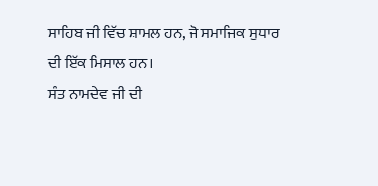ਸਾਹਿਬ ਜੀ ਵਿੱਚ ਸ਼ਾਮਲ ਹਨ, ਜੋ ਸਮਾਜਿਕ ਸੁਧਾਰ ਦੀ ਇੱਕ ਮਿਸਾਲ ਹਨ।
ਸੰਤ ਨਾਮਦੇਵ ਜੀ ਦੀ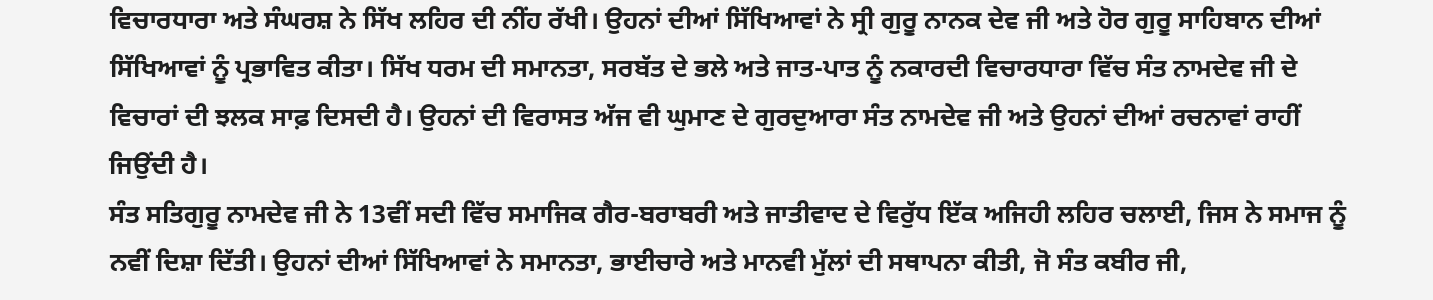ਵਿਚਾਰਧਾਰਾ ਅਤੇ ਸੰਘਰਸ਼ ਨੇ ਸਿੱਖ ਲਹਿਰ ਦੀ ਨੀਂਹ ਰੱਖੀ। ਉਹਨਾਂ ਦੀਆਂ ਸਿੱਖਿਆਵਾਂ ਨੇ ਸ੍ਰੀ ਗੁਰੂ ਨਾਨਕ ਦੇਵ ਜੀ ਅਤੇ ਹੋਰ ਗੁਰੂ ਸਾਹਿਬਾਨ ਦੀਆਂ ਸਿੱਖਿਆਵਾਂ ਨੂੰ ਪ੍ਰਭਾਵਿਤ ਕੀਤਾ। ਸਿੱਖ ਧਰਮ ਦੀ ਸਮਾਨਤਾ, ਸਰਬੱਤ ਦੇ ਭਲੇ ਅਤੇ ਜਾਤ-ਪਾਤ ਨੂੰ ਨਕਾਰਦੀ ਵਿਚਾਰਧਾਰਾ ਵਿੱਚ ਸੰਤ ਨਾਮਦੇਵ ਜੀ ਦੇ ਵਿਚਾਰਾਂ ਦੀ ਝਲਕ ਸਾਫ਼ ਦਿਸਦੀ ਹੈ। ਉਹਨਾਂ ਦੀ ਵਿਰਾਸਤ ਅੱਜ ਵੀ ਘੁਮਾਣ ਦੇ ਗੁਰਦੁਆਰਾ ਸੰਤ ਨਾਮਦੇਵ ਜੀ ਅਤੇ ਉਹਨਾਂ ਦੀਆਂ ਰਚਨਾਵਾਂ ਰਾਹੀਂ ਜਿਉਂਦੀ ਹੈ।
ਸੰਤ ਸਤਿਗੁਰੂ ਨਾਮਦੇਵ ਜੀ ਨੇ 13ਵੀਂ ਸਦੀ ਵਿੱਚ ਸਮਾਜਿਕ ਗੈਰ-ਬਰਾਬਰੀ ਅਤੇ ਜਾਤੀਵਾਦ ਦੇ ਵਿਰੁੱਧ ਇੱਕ ਅਜਿਹੀ ਲਹਿਰ ਚਲਾਈ, ਜਿਸ ਨੇ ਸਮਾਜ ਨੂੰ ਨਵੀਂ ਦਿਸ਼ਾ ਦਿੱਤੀ। ਉਹਨਾਂ ਦੀਆਂ ਸਿੱਖਿਆਵਾਂ ਨੇ ਸਮਾਨਤਾ, ਭਾਈਚਾਰੇ ਅਤੇ ਮਾਨਵੀ ਮੁੱਲਾਂ ਦੀ ਸਥਾਪਨਾ ਕੀਤੀ, ਜੋ ਸੰਤ ਕਬੀਰ ਜੀ,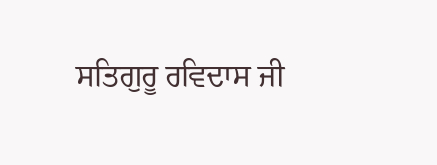ਸਤਿਗੁਰੂ ਰਵਿਦਾਸ ਜੀ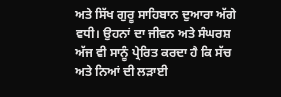ਅਤੇ ਸਿੱਖ ਗੁਰੂ ਸਾਹਿਬਾਨ ਦੁਆਰਾ ਅੱਗੇ ਵਧੀ। ਉਹਨਾਂ ਦਾ ਜੀਵਨ ਅਤੇ ਸੰਘਰਸ਼ ਅੱਜ ਵੀ ਸਾਨੂੰ ਪ੍ਰੇਰਿਤ ਕਰਦਾ ਹੈ ਕਿ ਸੱਚ ਅਤੇ ਨਿਆਂ ਦੀ ਲੜਾਈ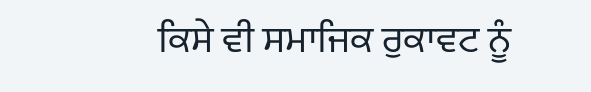ਕਿਸੇ ਵੀ ਸਮਾਜਿਕ ਰੁਕਾਵਟ ਨੂੰ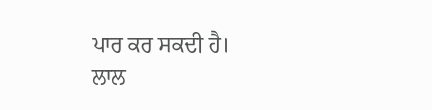ਪਾਰ ਕਰ ਸਕਦੀ ਹੈ।
ਲਾਲ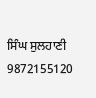ਸਿੰਘ ਸੁਲਹਾਣੀ
9872155120